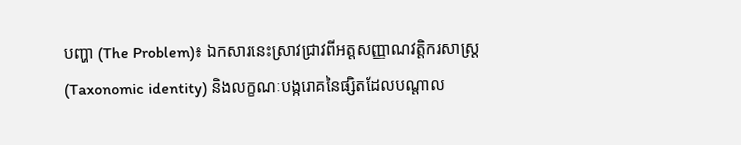បញ្ហា (The Problem)៖ ឯកសារនេះស្រាវជ្រាវពីអត្តសញ្ញាណវត្តិករសាស្ត្រ (Taxonomic identity) និងលក្ខណៈបង្ករោគនៃផ្សិតដែលបណ្តាល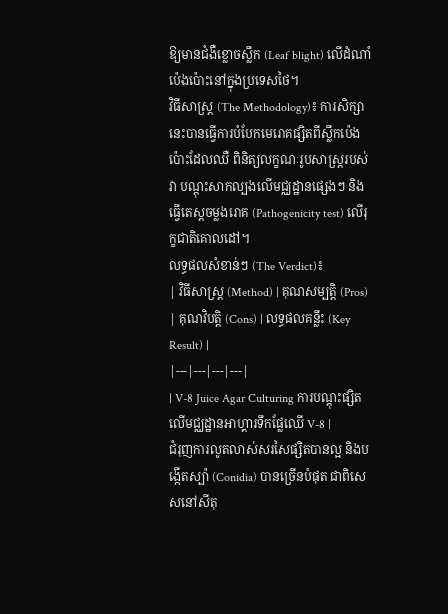ឱ្យមានជំងឺខ្លោចស្លឹក (Leaf blight) លើដំណាំប៉េងប៉ោះនៅក្នុងប្រទេសថៃ។
វិធីសាស្ត្រ (The Methodology)៖ ការសិក្សានេះបានធ្វើការបំបែកមេរោគផ្សិតពីស្លឹកប៉េងប៉ោះដែលឈឺ ពិនិត្យលក្ខណៈរូបសាស្ត្ររបស់វា បណ្តុះសាកល្បងលើមជ្ឈដ្ឋានផ្សេងៗ និងធ្វើតេស្តចម្លងរោគ (Pathogenicity test) លើរុក្ខជាតិគោលដៅ។
លទ្ធផលសំខាន់ៗ (The Verdict)៖
| វិធីសាស្ត្រ (Method) | គុណសម្បត្តិ (Pros) | គុណវិបត្តិ (Cons) | លទ្ធផលគន្លឹះ (Key Result) |
|---|---|---|---|
| V-8 Juice Agar Culturing ការបណ្តុះផ្សិតលើមជ្ឈដ្ឋានអាហ្គារទឹកផ្លែឈើ V-8 |
ជំរុញការលូតលាស់សរសៃផ្សិតបានល្អ និងបង្កើតស្ប៉ា (Conidia) បានច្រើនបំផុត ជាពិសេសនៅសីតុ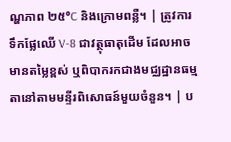ណ្ហភាព ២៥°C និងក្រោមពន្លឺ។ | ត្រូវការទឹកផ្លែឈើ V-8 ជាវត្ថុធាតុដើម ដែលអាចមានតម្លៃខ្ពស់ ឬពិបាករកជាងមជ្ឈដ្ឋានធម្មតានៅតាមមន្ទីរពិសោធន៍មួយចំនួន។ | ប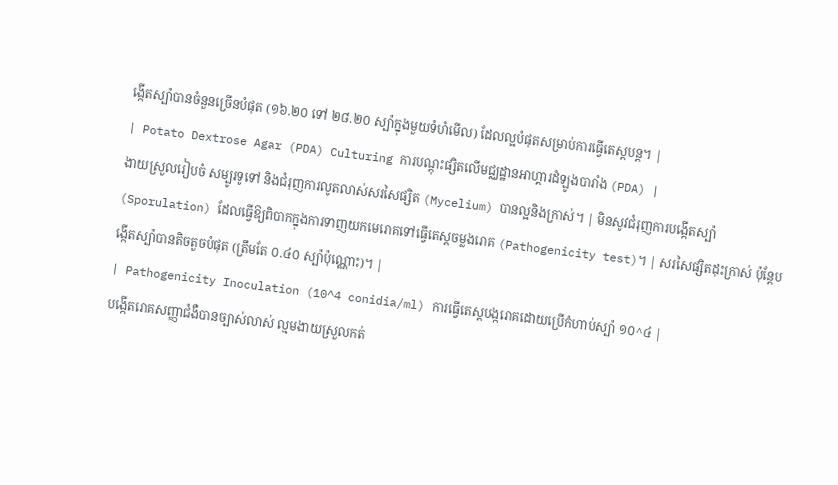ង្កើតស្ប៉ាបានចំនួនច្រើនបំផុត (១៦.២០ ទៅ ២៨.២០ ស្ប៉ាក្នុងមួយទំហំមើល) ដែលល្អបំផុតសម្រាប់ការធ្វើតេស្តបន្ត។ |
| Potato Dextrose Agar (PDA) Culturing ការបណ្តុះផ្សិតលើមជ្ឈដ្ឋានអាហ្គារដំឡូងបារាំង (PDA) |
ងាយស្រួលរៀបចំ សម្បូរទូទៅ និងជំរុញការលូតលាស់សរសៃផ្សិត (Mycelium) បានល្អនិងក្រាស់។ | មិនសូវជំរុញការបង្កើតស្ប៉ា (Sporulation) ដែលធ្វើឱ្យពិបាកក្នុងការទាញយកមេរោគទៅធ្វើតេស្តចម្លងរោគ (Pathogenicity test)។ | សរសៃផ្សិតដុះក្រាស់ ប៉ុន្តែបង្កើតស្ប៉ាបានតិចតួចបំផុត (ត្រឹមតែ ០.៤០ ស្ប៉ាប៉ុណ្ណោះ)។ |
| Pathogenicity Inoculation (10^4 conidia/ml) ការធ្វើតេស្តបង្ករោគដោយប្រើកំហាប់ស្ប៉ា ១០^៤ |
បង្កើតរោគសញ្ញាជំងឺបានច្បាស់លាស់ ល្មមងាយស្រួលកត់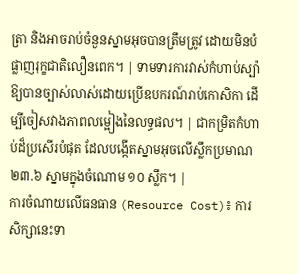ត្រា និងអាចរាប់ចំនួនស្នាមអុចបានត្រឹមត្រូវ ដោយមិនបំផ្លាញរុក្ខជាតិលឿនពេក។ | ទាមទារការវាស់កំហាប់ស្ប៉ាឱ្យបានច្បាស់លាស់ដោយប្រើឧបករណ៍រាប់កោសិកា ដើម្បីចៀសវាងភាពលម្អៀងនៃលទ្ធផល។ | ជាកម្រិតកំហាប់ដ៏ប្រសើរបំផុត ដែលបង្កើតស្នាមអុចលើស្លឹកប្រមាណ ២៣.៦ ស្នាមក្នុងចំណោម ១០ ស្លឹក។ |
ការចំណាយលើធនធាន (Resource Cost)៖ ការសិក្សានេះទា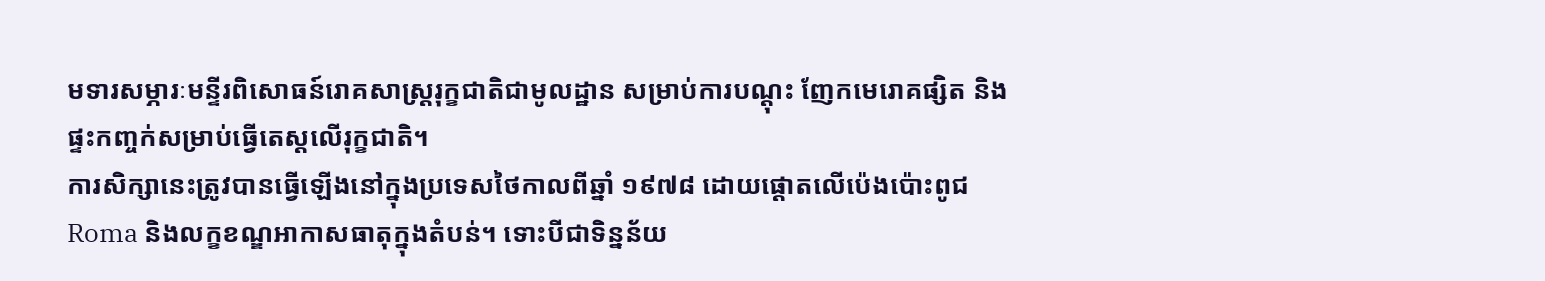មទារសម្ភារៈមន្ទីរពិសោធន៍រោគសាស្ត្ររុក្ខជាតិជាមូលដ្ឋាន សម្រាប់ការបណ្តុះ ញែកមេរោគផ្សិត និងផ្ទះកញ្ចក់សម្រាប់ធ្វើតេស្តលើរុក្ខជាតិ។
ការសិក្សានេះត្រូវបានធ្វើឡើងនៅក្នុងប្រទេសថៃកាលពីឆ្នាំ ១៩៧៨ ដោយផ្ដោតលើប៉េងប៉ោះពូជ Roma និងលក្ខខណ្ឌអាកាសធាតុក្នុងតំបន់។ ទោះបីជាទិន្នន័យ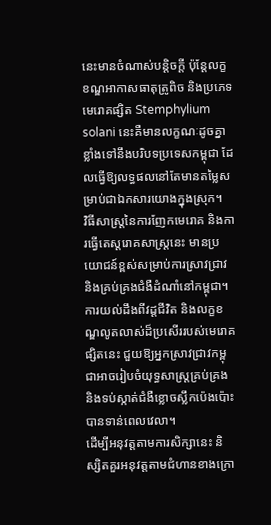នេះមានចំណាស់បន្តិចក្ដី ប៉ុន្តែលក្ខខណ្ឌអាកាសធាតុត្រូពិច និងប្រភេទមេរោគផ្សិត Stemphylium solani នេះគឺមានលក្ខណៈដូចគ្នាខ្លាំងទៅនឹងបរិបទប្រទេសកម្ពុជា ដែលធ្វើឱ្យលទ្ធផលនៅតែមានតម្លៃសម្រាប់ជាឯកសារយោងក្នុងស្រុក។
វិធីសាស្ត្រនៃការញែកមេរោគ និងការធ្វើតេស្តរោគសាស្ត្រនេះ មានប្រយោជន៍ខ្ពស់សម្រាប់ការស្រាវជ្រាវ និងគ្រប់គ្រងជំងឺដំណាំនៅកម្ពុជា។
ការយល់ដឹងពីវដ្តជីវិត និងលក្ខខណ្ឌលូតលាស់ដ៏ប្រសើររបស់មេរោគផ្សិតនេះ ជួយឱ្យអ្នកស្រាវជ្រាវកម្ពុជាអាចរៀបចំយុទ្ធសាស្ត្រគ្រប់គ្រង និងទប់ស្កាត់ជំងឺខ្លោចស្លឹកប៉េងប៉ោះបានទាន់ពេលវេលា។
ដើម្បីអនុវត្តតាមការសិក្សានេះ និស្សិតគួរអនុវត្តតាមជំហានខាងក្រោ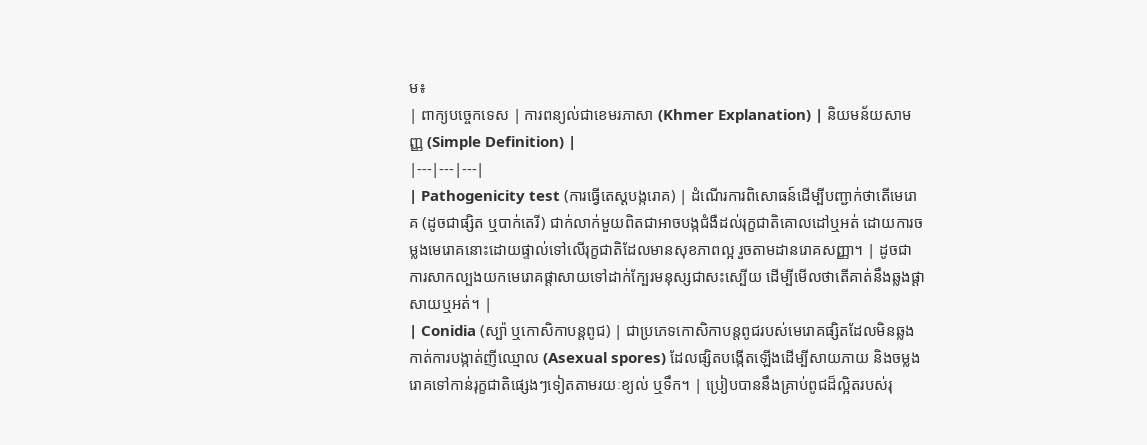ម៖
| ពាក្យបច្ចេកទេស | ការពន្យល់ជាខេមរភាសា (Khmer Explanation) | និយមន័យសាមញ្ញ (Simple Definition) |
|---|---|---|
| Pathogenicity test (ការធ្វើតេស្តបង្ករោគ) | ដំណើរការពិសោធន៍ដើម្បីបញ្ជាក់ថាតើមេរោគ (ដូចជាផ្សិត ឬបាក់តេរី) ជាក់លាក់មួយពិតជាអាចបង្កជំងឺដល់រុក្ខជាតិគោលដៅឬអត់ ដោយការចម្លងមេរោគនោះដោយផ្ទាល់ទៅលើរុក្ខជាតិដែលមានសុខភាពល្អ រួចតាមដានរោគសញ្ញា។ | ដូចជាការសាកល្បងយកមេរោគផ្ដាសាយទៅដាក់ក្បែរមនុស្សជាសះស្បើយ ដើម្បីមើលថាតើគាត់នឹងឆ្លងផ្ដាសាយឬអត់។ |
| Conidia (ស្ប៉ា ឬកោសិកាបន្តពូជ) | ជាប្រភេទកោសិកាបន្តពូជរបស់មេរោគផ្សិតដែលមិនឆ្លងកាត់ការបង្កាត់ញីឈ្មោល (Asexual spores) ដែលផ្សិតបង្កើតឡើងដើម្បីសាយភាយ និងចម្លងរោគទៅកាន់រុក្ខជាតិផ្សេងៗទៀតតាមរយៈខ្យល់ ឬទឹក។ | ប្រៀបបាននឹងគ្រាប់ពូជដ៏ល្អិតរបស់រុ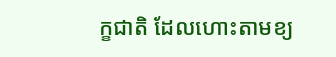ក្ខជាតិ ដែលហោះតាមខ្យ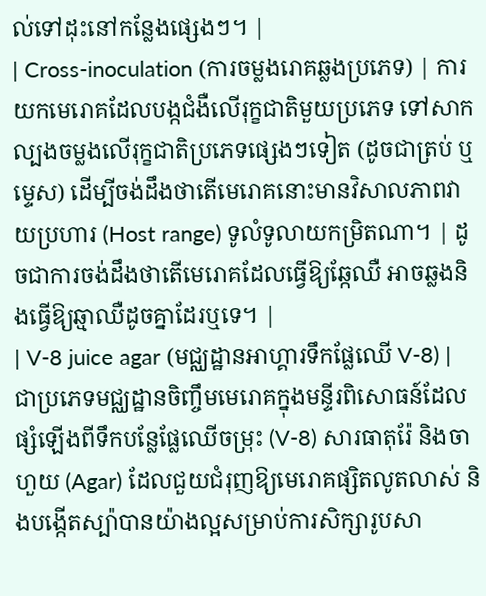ល់ទៅដុះនៅកន្លែងផ្សេងៗ។ |
| Cross-inoculation (ការចម្លងរោគឆ្លងប្រភេទ) | ការយកមេរោគដែលបង្កជំងឺលើរុក្ខជាតិមួយប្រភេទ ទៅសាកល្បងចម្លងលើរុក្ខជាតិប្រភេទផ្សេងៗទៀត (ដូចជាត្រប់ ឬម្ទេស) ដើម្បីចង់ដឹងថាតើមេរោគនោះមានវិសាលភាពវាយប្រហារ (Host range) ទូលំទូលាយកម្រិតណា។ | ដូចជាការចង់ដឹងថាតើមេរោគដែលធ្វើឱ្យឆ្កែឈឺ អាចឆ្លងនិងធ្វើឱ្យឆ្មាឈឺដូចគ្នាដែរឬទេ។ |
| V-8 juice agar (មជ្ឈដ្ឋានអាហ្គារទឹកផ្លែឈើ V-8) | ជាប្រភេទមជ្ឈដ្ឋានចិញ្ចឹមមេរោគក្នុងមន្ទីរពិសោធន៍ដែលផ្សំឡើងពីទឹកបន្លែផ្លែឈើចម្រុះ (V-8) សារធាតុរ៉ែ និងចាហួយ (Agar) ដែលជួយជំរុញឱ្យមេរោគផ្សិតលូតលាស់ និងបង្កើតស្ប៉ាបានយ៉ាងល្អសម្រាប់ការសិក្សារូបសា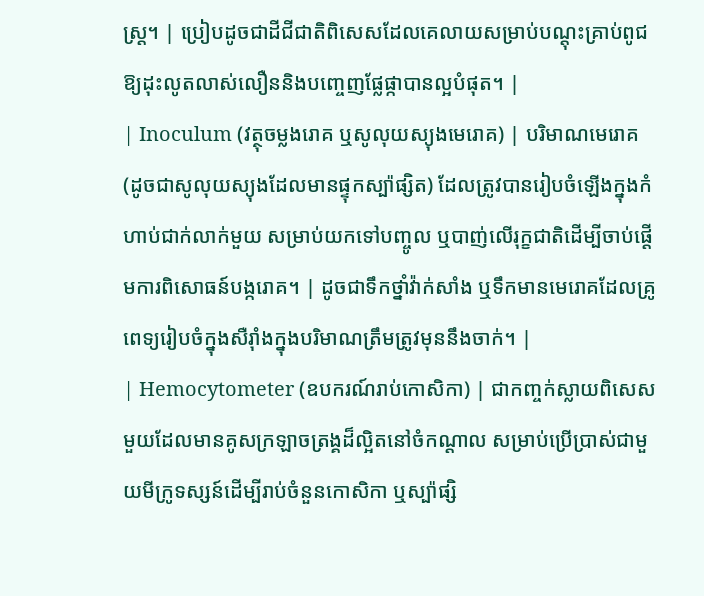ស្ត្រ។ | ប្រៀបដូចជាដីជីជាតិពិសេសដែលគេលាយសម្រាប់បណ្តុះគ្រាប់ពូជឱ្យដុះលូតលាស់លឿននិងបញ្ចេញផ្លែផ្កាបានល្អបំផុត។ |
| Inoculum (វត្ថុចម្លងរោគ ឬសូលុយស្យុងមេរោគ) | បរិមាណមេរោគ (ដូចជាសូលុយស្យុងដែលមានផ្ទុកស្ប៉ាផ្សិត) ដែលត្រូវបានរៀបចំឡើងក្នុងកំហាប់ជាក់លាក់មួយ សម្រាប់យកទៅបញ្ចូល ឬបាញ់លើរុក្ខជាតិដើម្បីចាប់ផ្តើមការពិសោធន៍បង្ករោគ។ | ដូចជាទឹកថ្នាំវ៉ាក់សាំង ឬទឹកមានមេរោគដែលគ្រូពេទ្យរៀបចំក្នុងសឺរ៉ាំងក្នុងបរិមាណត្រឹមត្រូវមុននឹងចាក់។ |
| Hemocytometer (ឧបករណ៍រាប់កោសិកា) | ជាកញ្ចក់ស្លាយពិសេសមួយដែលមានគូសក្រឡាចត្រង្គដ៏ល្អិតនៅចំកណ្តាល សម្រាប់ប្រើប្រាស់ជាមួយមីក្រូទស្សន៍ដើម្បីរាប់ចំនួនកោសិកា ឬស្ប៉ាផ្សិ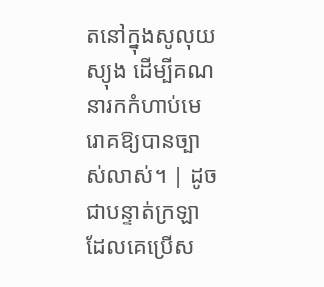តនៅក្នុងសូលុយស្យុង ដើម្បីគណនារកកំហាប់មេរោគឱ្យបានច្បាស់លាស់។ | ដូចជាបន្ទាត់ក្រឡាដែលគេប្រើស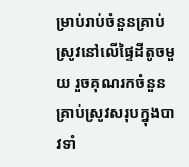ម្រាប់រាប់ចំនួនគ្រាប់ស្រូវនៅលើផ្ទៃដីតូចមួយ រួចគុណរកចំនួនគ្រាប់ស្រូវសរុបក្នុងបាវទាំ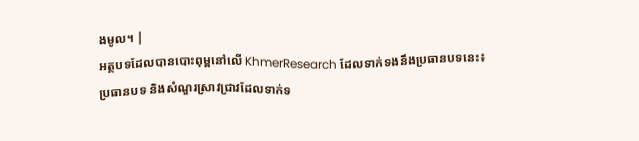ងមូល។ |
អត្ថបទដែលបានបោះពុម្ពនៅលើ KhmerResearch ដែលទាក់ទងនឹងប្រធានបទនេះ៖
ប្រធានបទ និងសំណួរស្រាវជ្រាវដែលទាក់ទ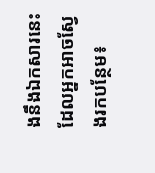ងនឹងឯកសារនេះ ដែលអ្នកអាចស្វែងរកបន្ថែម៖